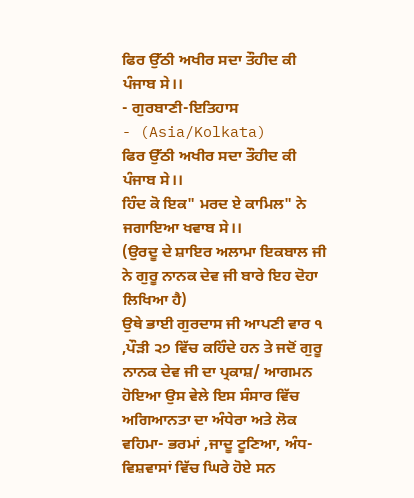ਫਿਰ ਉੱਠੀ ਅਖੀਰ ਸਦਾ ਤੌਹੀਦ ਕੀ ਪੰਜਾਬ ਸੇ।।
- ਗੁਰਬਾਣੀ-ਇਤਿਹਾਸ
- (Asia/Kolkata)
ਫਿਰ ਉੱਠੀ ਅਖੀਰ ਸਦਾ ਤੌਹੀਦ ਕੀ ਪੰਜਾਬ ਸੇ।।
ਹਿੰਦ ਕੋ ਇਕ" ਮਰਦ ਏ ਕਾਮਿਲ" ਨੇ ਜਗਾਇਆ ਖਵਾਬ ਸੇ।।
(ਉਰਦੂ ਦੇ ਸ਼ਾਇਰ ਅਲਾਮਾ ਇਕਬਾਲ ਜੀ ਨੇ ਗੁਰੂ ਨਾਨਕ ਦੇਵ ਜੀ ਬਾਰੇ ਇਹ ਦੋਹਾ ਲਿਖਿਆ ਹੈ)
ਉਥੇ ਭਾਈ ਗੁਰਦਾਸ ਜੀ ਆਪਣੀ ਵਾਰ ੧ ,ਪੌੜੀ ੨੭ ਵਿੱਚ ਕਹਿੰਦੇ ਹਨ ਤੇ ਜਦੋਂ ਗੁਰੂ ਨਾਨਕ ਦੇਵ ਜੀ ਦਾ ਪ੍ਰਕਾਸ਼/ ਆਗਮਨ ਹੋਇਆ ਉਸ ਵੇਲੇ ਇਸ ਸੰਸਾਰ ਵਿੱਚ ਅਗਿਆਨਤਾ ਦਾ ਅੰਧੇਰਾ ਅਤੇ ਲੋਕ ਵਹਿਮਾ- ਭਰਮਾਂ ,ਜਾਦੂ ਟੂਣਿਆ, ਅੰਧ- ਵਿਸ਼ਵਾਸਾਂ ਵਿੱਚ ਘਿਰੇ ਹੋਏ ਸਨ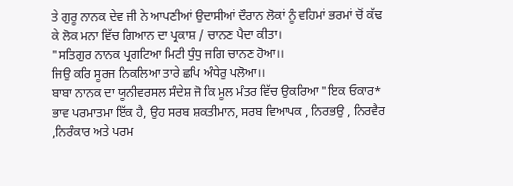ਤੇ ਗੁਰੂ ਨਾਨਕ ਦੇਵ ਜੀ ਨੇ ਆਪਣੀਆਂ ਉਦਾਸੀਆਂ ਦੌਰਾਨ ਲੋਕਾਂ ਨੂੰ ਵਹਿਮਾਂ ਭਰਮਾਂ ਚੋਂ ਕੱਢ ਕੇ ਲੋਕ ਮਨਾ ਵਿੱਚ ਗਿਆਨ ਦਾ ਪ੍ਰਕਾਸ਼ / ਚਾਨਣ ਪੈਦਾ ਕੀਤਾ।
"ਸਤਿਗੁਰ ਨਾਨਕ ਪ੍ਰਗਟਿਆ ਮਿਟੀ ਧੁੰਧੁ ਜਗਿ ਚਾਨਣ ਹੋਆ।।
ਜਿਉ ਕਰਿ ਸੂਰਜ ਨਿਕਲਿਆ ਤਾਰੇ ਛਪਿ ਅੰਧੇਰੁ ਪਲੋਆ।।
ਬਾਬਾ ਨਾਨਕ ਦਾ ਯੂਨੀਵਰਸਲ ਸੰਦੇਸ਼ ਜੋ ਕਿ ਮੂਲ ਮੰਤਰ ਵਿੱਚ ਉਕਰਿਆ "ਇਕ ਓਕਾਰ* ਭਾਵ ਪਰਮਾਤਮਾ ਇੱਕ ਹੈ, ਉਹ ਸਰਬ ਸ਼ਕਤੀਮਾਨ, ਸਰਬ ਵਿਆਪਕ , ਨਿਰਭਉ , ਨਿਰਵੈਰ ,ਨਿਰੰਕਾਰ ਅਤੇ ਪਰਮ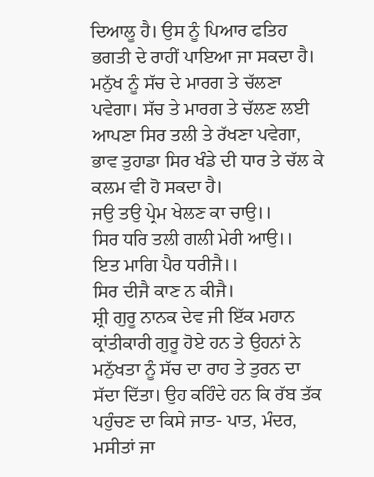ਦਿਆਲੂ ਹੈ। ਉਸ ਨੂੰ ਪਿਆਰ ਫਤਿਹ ਭਗਤੀ ਦੇ ਰਾਹੀਂ ਪਾਇਆ ਜਾ ਸਕਦਾ ਹੈ। ਮਨੁੱਖ ਨੂੰ ਸੱਚ ਦੇ ਮਾਰਗ ਤੇ ਚੱਲਣਾ ਪਵੇਗਾ। ਸੱਚ ਤੇ ਮਾਰਗ ਤੇ ਚੱਲਣ ਲਈ ਆਪਣਾ ਸਿਰ ਤਲੀ ਤੇ ਰੱਖਣਾ ਪਵੇਗਾ, ਭਾਵ ਤੁਹਾਡਾ ਸਿਰ ਖੰਡੇ ਦੀ ਧਾਰ ਤੇ ਚੱਲ ਕੇ ਕਲਮ ਵੀ ਹੋ ਸਕਦਾ ਹੈ।
ਜਉ ਤਉ ਪ੍ਰੇਮ ਖੇਲਣ ਕਾ ਚਾਉ।।
ਸਿਰ ਧਰਿ ਤਲੀ ਗਲੀ ਮੇਰੀ ਆਉ।।
ਇਤ ਮਾਗਿ ਪੈਰ ਧਰੀਜੈ।।
ਸਿਰ ਦੀਜੈ ਕਾਣ ਨ ਕੀਜੈ।
ਸ਼੍ਰੀ ਗੁਰੂ ਨਾਨਕ ਦੇਵ ਜੀ ਇੱਕ ਮਹਾਨ ਕ੍ਰਾਂਤੀਕਾਰੀ ਗੁਰੂ ਹੋਏ ਹਨ ਤੇ ਉਹਨਾਂ ਨੇ ਮਨੁੱਖਤਾ ਨੂੰ ਸੱਚ ਦਾ ਰਾਹ ਤੇ ਤੁਰਨ ਦਾ ਸੱਦਾ ਦਿੱਤਾ। ਉਹ ਕਹਿੰਦੇ ਹਨ ਕਿ ਰੱਬ ਤੱਕ ਪਹੁੰਚਣ ਦਾ ਕਿਸੇ ਜਾਤ- ਪਾਤ, ਮੰਦਰ, ਮਸੀਤਾਂ ਜਾ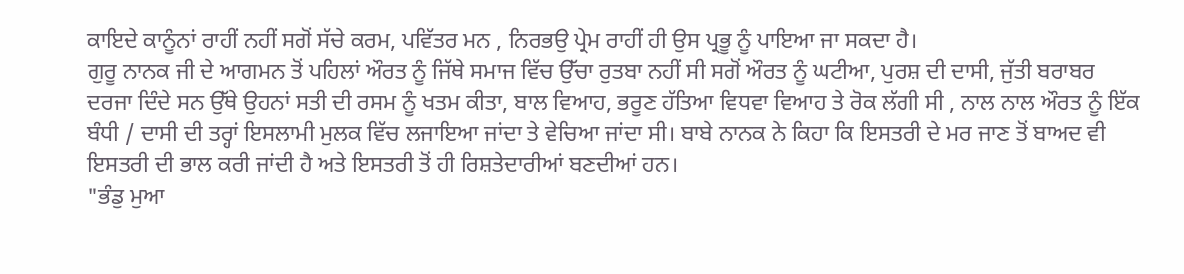ਕਾਇਦੇ ਕਾਨੂੰਨਾਂ ਰਾਹੀਂ ਨਹੀਂ ਸਗੋਂ ਸੱਚੇ ਕਰਮ, ਪਵਿੱਤਰ ਮਨ , ਨਿਰਭਉ ਪ੍ਰੇਮ ਰਾਹੀਂ ਹੀ ਉਸ ਪ੍ਰਭੂ ਨੂੰ ਪਾਇਆ ਜਾ ਸਕਦਾ ਹੈ।
ਗੁਰੂ ਨਾਨਕ ਜੀ ਦੇ ਆਗਮਨ ਤੋਂ ਪਹਿਲਾਂ ਔਰਤ ਨੂੰ ਜਿੱਥੇ ਸਮਾਜ ਵਿੱਚ ਉੱਚਾ ਰੁਤਬਾ ਨਹੀਂ ਸੀ ਸਗੋਂ ਔਰਤ ਨੂੰ ਘਟੀਆ, ਪੁਰਸ਼ ਦੀ ਦਾਸੀ, ਜੁੱਤੀ ਬਰਾਬਰ ਦਰਜਾ ਦਿੰਦੇ ਸਨ ਉੱਥੇ ਉਹਨਾਂ ਸਤੀ ਦੀ ਰਸਮ ਨੂੰ ਖਤਮ ਕੀਤਾ, ਬਾਲ ਵਿਆਹ, ਭਰੂਣ ਹੱਤਿਆ ਵਿਧਵਾ ਵਿਆਹ ਤੇ ਰੋਕ ਲੱਗੀ ਸੀ , ਨਾਲ ਨਾਲ ਔਰਤ ਨੂੰ ਇੱਕ ਬੰਧੀ / ਦਾਸੀ ਦੀ ਤਰ੍ਹਾਂ ਇਸਲਾਮੀ ਮੁਲਕ ਵਿੱਚ ਲਜਾਇਆ ਜਾਂਦਾ ਤੇ ਵੇਚਿਆ ਜਾਂਦਾ ਸੀ। ਬਾਬੇ ਨਾਨਕ ਨੇ ਕਿਹਾ ਕਿ ਇਸਤਰੀ ਦੇ ਮਰ ਜਾਣ ਤੋਂ ਬਾਅਦ ਵੀ ਇਸਤਰੀ ਦੀ ਭਾਲ ਕਰੀ ਜਾਂਦੀ ਹੈ ਅਤੇ ਇਸਤਰੀ ਤੋਂ ਹੀ ਰਿਸ਼ਤੇਦਾਰੀਆਂ ਬਣਦੀਆਂ ਹਨ।
"ਭੰਡੁ ਮੁਆ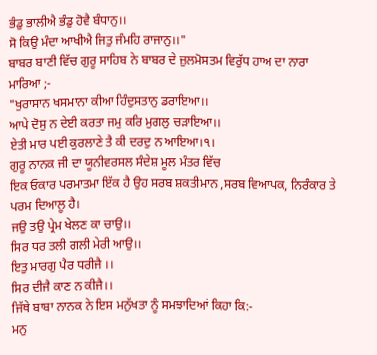ਭੰਡੁ ਭਾਲੀਐ ਭੰਡੁ ਹੋਵੈ ਬੰਧਾਨੁ।।
ਸੋ ਕਿਉ ਮੰਦਾ ਆਖੀਐ ਜਿਤੁ ਜੰਮਹਿ ਰਾਜਾਨੁ।।"
ਬਾਬਰ ਬਾਣੀ ਵਿੱਚ ਗੁਰੂ ਸਾਹਿਬ ਨੇ ਬਾਬਰ ਦੇ ਜ਼ੁਲਮੋਸਤਮ ਵਿਰੁੱਧ ਹਾਅ ਦਾ ਨਾਰਾ ਮਾਰਿਆ ;-
"ਖੁਰਾਸਾਨ ਖਸਮਾਨਾ ਕੀਆ ਹਿੰਦੁਸਤਾਨੁ ਡਰਾਇਆ।।
ਆਪੇ ਦੋਸੁ ਨ ਦੇਈ ਕਰਤਾ ਜਮੁ ਕਰਿ ਮੁਗਲੁ ਚੜਾਇਆ।।
ਏਤੀ ਮਾਰ ਪਈ ਕੁਰਲਾਣੇ ਤੈ ਕੀ ਦਰਦੁ ਨ ਆਇਆ।੧।
ਗੁਰੂ ਨਾਨਕ ਜੀ ਦਾ ਯੂਨੀਵਰਸਲ ਸੰਦੇਸ਼ ਮੂਲ ਮੰਤਰ ਵਿੱਚ
ਇਕ ਓਕਾਰ ਪਰਮਾਤਮਾ ਇੱਕ ਹੈ ਉਹ ਸਰਬ ਸ਼ਕਤੀਮਾਨ ,ਸਰਬ ਵਿਆਪਕ, ਨਿਰੰਕਾਰ ਤੇ ਪਰਮ ਦਿਆਲੂ ਹੈ।
ਜਉ ਤਉ ਪ੍ਰੇਮ ਖੇਲਣ ਕਾ ਚਾਉ।।
ਸਿਰ ਧਰ ਤਲੀ ਗਲੀ ਮੇਰੀ ਆਉ।।
ਇਤੁ ਮਾਰਗੁ ਪੈਰ ਧਰੀਜੈ ।।
ਸਿਰ ਦੀਜੈ ਕਾਣ ਨ ਕੀਜੈ।।
ਜਿੱਥੇ ਬਾਬਾ ਨਾਨਕ ਨੇ ਇਸ ਮਨੁੱਖਤਾ ਨੂੰ ਸਮਝਾਦਿਆਂ ਕਿਹਾ ਕਿ:-
ਮਨੁ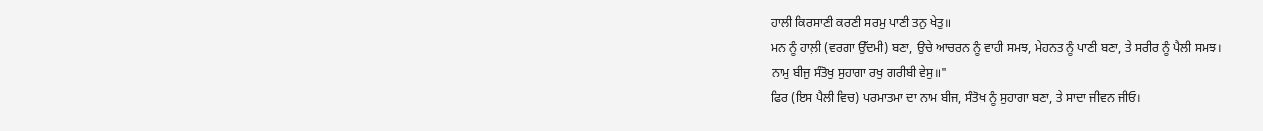ਹਾਲੀ ਕਿਰਸਾਣੀ ਕਰਣੀ ਸਰਮੁ ਪਾਣੀ ਤਨੁ ਖੇਤੁ॥
ਮਨ ਨੂੰ ਹਾਲ਼ੀ (ਵਰਗਾ ਉੱਦਮੀ) ਬਣਾ, ਉਚੇ ਆਚਰਨ ਨੂੰ ਵਾਹੀ ਸਮਝ, ਮੇਹਨਤ ਨੂੰ ਪਾਣੀ ਬਣਾ, ਤੇ ਸਰੀਰ ਨੂੰ ਪੈਲੀ ਸਮਝ।
ਨਾਮੁ ਬੀਜੁ ਸੰਤੋਖੁ ਸੁਹਾਗਾ ਰਖੁ ਗਰੀਬੀ ਵੇਸੁ॥"
ਫਿਰ (ਇਸ ਪੈਲੀ ਵਿਚ) ਪਰਮਾਤਮਾ ਦਾ ਨਾਮ ਬੀਜ, ਸੰਤੋਖ ਨੂੰ ਸੁਹਾਗਾ ਬਣਾ, ਤੇ ਸਾਦਾ ਜੀਵਨ ਜੀਓ।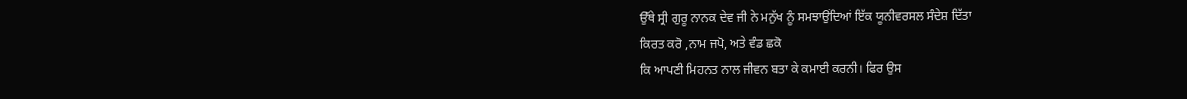ਉੱਥੇ ਸ੍ਰੀ ਗੁਰੂ ਨਾਨਕ ਦੇਵ ਜੀ ਨੇ ਮਨੁੱਖ ਨੂੰ ਸਮਝਾਉਂਦਿਆਂ ਇੱਕ ਯੂਨੀਵਰਸਲ ਸੰਦੇਸ਼ ਦਿੱਤਾ
ਕਿਰਤ ਕਰੋ ,ਨਾਮ ਜਪੋ, ਅਤੇ ਵੰਡ ਛਕੋ
ਕਿ ਆਪਣੀ ਮਿਹਨਤ ਨਾਲ ਜੀਵਨ ਬਤਾ ਕੇ ਕਮਾਈ ਕਰਨੀ। ਫਿਰ ਉਸ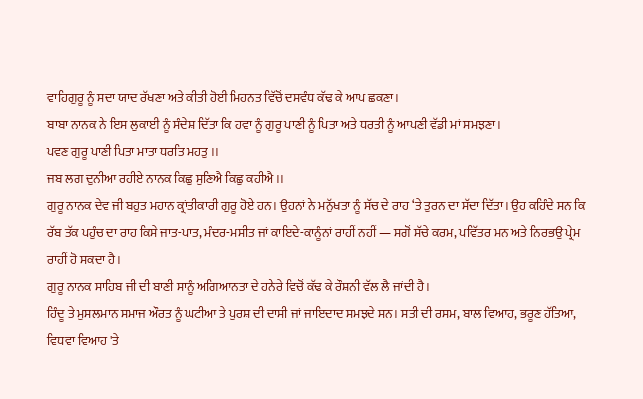ਵਾਹਿਗੁਰੂ ਨੂੰ ਸਦਾ ਯਾਦ ਰੱਖਣਾ ਅਤੇ ਕੀਤੀ ਹੋਈ ਮਿਹਨਤ ਵਿੱਚੋਂ ਦਸਵੰਧ ਕੱਢ ਕੇ ਆਪ ਛਕਣਾ।
ਬਾਬਾ ਨਾਨਕ ਨੇ ਇਸ ਲੁਕਾਈ ਨੂੰ ਸੰਦੇਸ਼ ਦਿੱਤਾ ਕਿ ਹਵਾ ਨੂੰ ਗੁਰੂ ਪਾਣੀ ਨੂੰ ਪਿਤਾ ਅਤੇ ਧਰਤੀ ਨੂੰ ਆਪਣੀ ਵੱਡੀ ਮਾਂ ਸਮਝਣਾ।
ਪਵਣ ਗੁਰੂ ਪਾਣੀ ਪਿਤਾ ਮਾਤਾ ਧਰਤਿ ਮਹਤੁ ।।
ਜਬ ਲਗ ਦੁਨੀਆ ਰਹੀਏ ਨਾਨਕ ਕਿਛੁ ਸੁਣਿਐ ਕਿਛੁ ਕਹੀਐ ।।
ਗੁਰੂ ਨਾਨਕ ਦੇਵ ਜੀ ਬਹੁਤ ਮਹਾਨ ਕ੍ਰਾਂਤੀਕਾਰੀ ਗੁਰੂ ਹੋਏ ਹਨ। ਉਹਨਾਂ ਨੇ ਮਨੁੱਖਤਾ ਨੂੰ ਸੱਚ ਦੇ ਰਾਹ ‘ਤੇ ਤੁਰਨ ਦਾ ਸੱਦਾ ਦਿੱਤਾ। ਉਹ ਕਹਿੰਦੇ ਸਨ ਕਿ ਰੱਬ ਤੱਕ ਪਹੁੰਚ ਦਾ ਰਾਹ ਕਿਸੇ ਜਾਤ-ਪਾਤ, ਮੰਦਰ-ਮਸੀਤ ਜਾਂ ਕਾਇਦੇ-ਕਾਨੂੰਨਾਂ ਰਾਹੀਂ ਨਹੀਂ — ਸਗੋਂ ਸੱਚੇ ਕਰਮ, ਪਵਿੱਤਰ ਮਨ ਅਤੇ ਨਿਰਭਉ ਪ੍ਰੇਮ ਰਾਹੀਂ ਹੋ ਸਕਦਾ ਹੈ।
ਗੁਰੂ ਨਾਨਕ ਸਾਹਿਬ ਜੀ ਦੀ ਬਾਣੀ ਸਾਨੂੰ ਅਗਿਆਨਤਾ ਦੇ ਹਨੇਰੇ ਵਿਚੋਂ ਕੱਢ ਕੇ ਰੌਸ਼ਨੀ ਵੱਲ ਲੈ ਜਾਂਦੀ ਹੈ।
ਹਿੰਦੂ ਤੇ ਮੁਸਲਮਾਨ ਸਮਾਜ ਔਰਤ ਨੂੰ ਘਟੀਆ ਤੇ ਪੁਰਸ਼ ਦੀ ਦਾਸੀ ਜਾਂ ਜਾਇਦਾਦ ਸਮਝਦੇ ਸਨ। ਸਤੀ ਦੀ ਰਸਮ, ਬਾਲ ਵਿਆਹ, ਭਰੂਣ ਹੱਤਿਆ, ਵਿਧਵਾ ਵਿਆਹ 'ਤੇ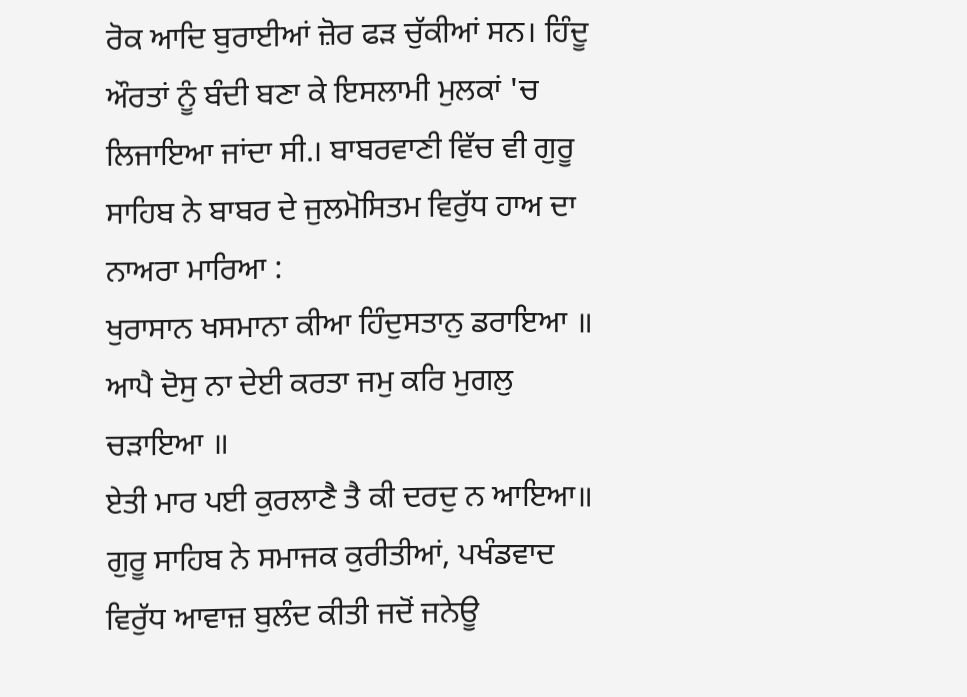ਰੋਕ ਆਦਿ ਬੁਰਾਈਆਂ ਜ਼ੋਰ ਫੜ ਚੁੱਕੀਆਂ ਸਨ। ਹਿੰਦੂ ਔਰਤਾਂ ਨੂੰ ਬੰਦੀ ਬਣਾ ਕੇ ਇਸਲਾਮੀ ਮੁਲਕਾਂ 'ਚ ਲਿਜਾਇਆ ਜਾਂਦਾ ਸੀ.। ਬਾਬਰਵਾਣੀ ਵਿੱਚ ਵੀ ਗੁਰੂ ਸਾਹਿਬ ਨੇ ਬਾਬਰ ਦੇ ਜੁਲਮੋਸਿਤਮ ਵਿਰੁੱਧ ਹਾਅ ਦਾ ਨਾਅਰਾ ਮਾਰਿਆ :
ਖੁਰਾਸਾਨ ਖਸਮਾਨਾ ਕੀਆ ਹਿੰਦੁਸਤਾਨੁ ਡਰਾਇਆ ॥
ਆਪੈ ਦੋਸੁ ਨਾ ਦੇਈ ਕਰਤਾ ਜਮੁ ਕਰਿ ਮੁਗਲੁ ਚੜਾਇਆ ॥
ਏਤੀ ਮਾਰ ਪਈ ਕੁਰਲਾਣੈ ਤੈ ਕੀ ਦਰਦੁ ਨ ਆਇਆ॥
ਗੁਰੂ ਸਾਹਿਬ ਨੇ ਸਮਾਜਕ ਕੁਰੀਤੀਆਂ, ਪਖੰਡਵਾਦ ਵਿਰੁੱਧ ਆਵਾਜ਼ ਬੁਲੰਦ ਕੀਤੀ ਜਦੋਂ ਜਨੇਊ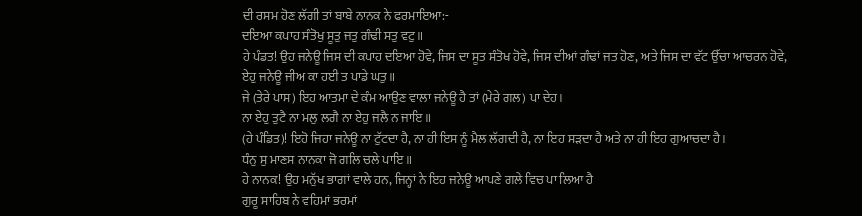ਦੀ ਰਸਮ ਹੋਣ ਲੱਗੀ ਤਾਂ ਬਾਬੇ ਨਾਨਕ ਨੇ ਫਰਮਾਇਆ:-
ਦਇਆ ਕਪਾਹ ਸੰਤੋਖੁ ਸੂਤੁ ਜਤੁ ਗੰਢੀ ਸਤੁ ਵਟੁ ॥
ਹੇ ਪੰਡਤ! ਉਹ ਜਨੇਊ ਜਿਸ ਦੀ ਕਪਾਹ ਦਇਆ ਹੋਵੇ, ਜਿਸ ਦਾ ਸੂਤ ਸੰਤੋਖ ਹੋਵੇ, ਜਿਸ ਦੀਆਂ ਗੰਢਾਂ ਜਤ ਹੋਣ, ਅਤੇ ਜਿਸ ਦਾ ਵੱਟ ਉੱਚਾ ਆਚਰਨ ਹੋਵੇ,
ਏਹੁ ਜਨੇਊ ਜੀਅ ਕਾ ਹਈ ਤ ਪਾਡੇ ਘਤੁ॥
ਜੇ (ਤੇਰੇ ਪਾਸ) ਇਹ ਆਤਮਾ ਦੇ ਕੰਮ ਆਉਣ ਵਾਲਾ ਜਨੇਊ ਹੈ ਤਾਂ (ਮੇਰੇ ਗਲ) ਪਾ ਦੇਹ।
ਨਾ ਏਹੁ ਤੁਟੈ ਨਾ ਮਲੁ ਲਗੈ ਨਾ ਏਹੁ ਜਲੈ ਨ ਜਾਇ ॥
(ਹੇ ਪੰਡਿਤ)! ਇਹੋ ਜਿਹਾ ਜਨੇਊ ਨਾ ਟੁੱਟਦਾ ਹੈ, ਨਾ ਹੀ ਇਸ ਨੂੰ ਮੈਲ ਲੱਗਦੀ ਹੈ, ਨਾ ਇਹ ਸੜਦਾ ਹੈ ਅਤੇ ਨਾ ਹੀ ਇਹ ਗੁਆਚਦਾ ਹੈ।
ਧੰਨੁ ਸੁ ਮਾਣਸ ਨਾਨਕਾ ਜੋ ਗਲਿ ਚਲੇ ਪਾਇ ॥
ਹੇ ਨਾਨਕ! ਉਹ ਮਨੁੱਖ ਭਾਗਾਂ ਵਾਲੇ ਹਨ, ਜਿਨ੍ਹਾਂ ਨੇ ਇਹ ਜਨੇਊ ਆਪਣੇ ਗਲੇ ਵਿਚ ਪਾ ਲਿਆ ਹੈ
ਗੁਰੂ ਸਾਹਿਬ ਨੇ ਵਹਿਮਾਂ ਭਰਮਾਂ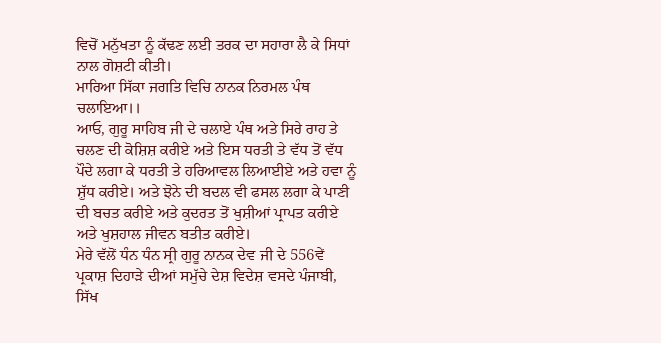ਵਿਚੋਂ ਮਨੁੱਖਤਾ ਨੂੰ ਕੱਢਣ ਲਈ ਤਰਕ ਦਾ ਸਹਾਰਾ ਲੈ ਕੇ ਸਿਧਾਂ ਨਾਲ ਗੋਸ਼ਟੀ ਕੀਤੀ।
ਮਾਰਿਆ ਸਿੱਕਾ ਜਗਤਿ ਵਿਚਿ ਨਾਨਕ ਨਿਰਮਲ ਪੰਥ ਚਲਾਇਆ।।
ਆਓ, ਗੁਰੂ ਸਾਹਿਬ ਜੀ ਦੇ ਚਲਾਏ ਪੰਥ ਅਤੇ ਸਿਰੇ ਰਾਹ ਤੇ ਚਲਣ ਦੀ ਕੋਸ਼ਿਸ਼ ਕਰੀਏ ਅਤੇ ਇਸ ਧਰਤੀ ਤੇ ਵੱਧ ਤੋਂ ਵੱਧ ਪੌਦੇ ਲਗਾ ਕੇ ਧਰਤੀ ਤੇ ਹਰਿਆਵਲ ਲਿਆਈਏ ਅਤੇ ਹਵਾ ਨੂੰ ਸ਼ੁੱਧ ਕਰੀਏ। ਅਤੇ ਝੋਨੇ ਦੀ ਬਦਲ ਵੀ ਫਸਲ ਲਗਾ ਕੇ ਪਾਣੀ ਦੀ ਬਚਤ ਕਰੀਏ ਅਤੇ ਕੁਦਰਤ ਤੋਂ ਖੁਸ਼ੀਆਂ ਪ੍ਰਾਪਤ ਕਰੀਏ ਅਤੇ ਖੁਸ਼ਹਾਲ ਜੀਵਨ ਬਤੀਤ ਕਰੀਏ।
ਮੇਰੇ ਵੱਲੋਂ ਧੰਨ ਧੰਨ ਸ੍ਰੀ ਗੁਰੂ ਨਾਨਕ ਦੇਵ ਜੀ ਦੇ 556ਵੇਂ ਪ੍ਰਕਾਸ਼ ਦਿਹਾੜੇ ਦੀਆਂ ਸਮੁੱਚੇ ਦੇਸ਼ ਵਿਦੇਸ਼ ਵਸਦੇ ਪੰਜਾਬੀ, ਸਿੱਖ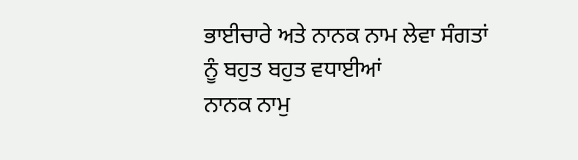ਭਾਈਚਾਰੇ ਅਤੇ ਨਾਨਕ ਨਾਮ ਲੇਵਾ ਸੰਗਤਾਂ ਨੂੰ ਬਹੁਤ ਬਹੁਤ ਵਧਾਈਆਂ
ਨਾਨਕ ਨਾਮੁ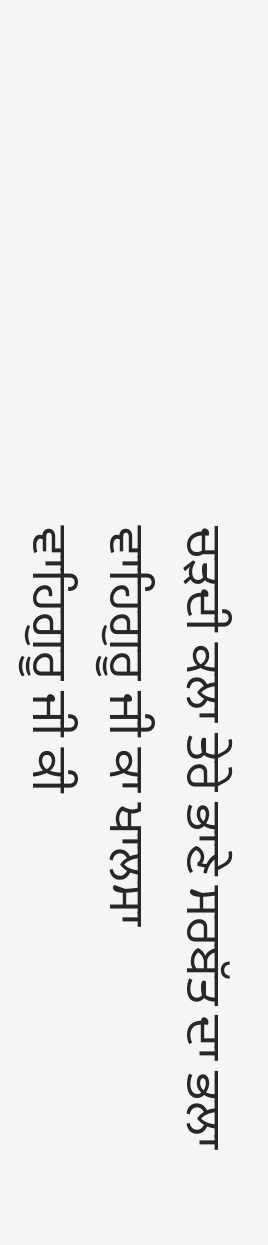ਚੜਦੀ ਕਲਾ ਤੇਰੇ ਭਾਣੇ ਸਰਬੱਤ ਦਾ ਭਲਾ
ਵਾਹਿਗੁਰੂ ਜੀ ਕਾ ਖਾਲਸਾ
ਵਾਹਿਗੁਰੂ ਜੀ ਕੀ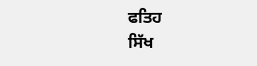ਫਤਿਹ
ਸਿੱਖ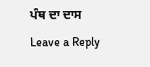ਪੰਥ ਦਾ ਦਾਸ
Leave a Reply